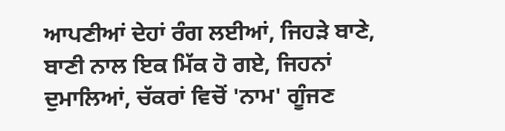ਆਪਣੀਆਂ ਦੇਹਾਂ ਰੰਗ ਲਈਆਂ, ਜਿਹੜੇ ਬਾਣੇ, ਬਾਣੀ ਨਾਲ ਇਕ ਮਿੱਕ ਹੋ ਗਏ, ਜਿਹਨਾਂ ਦੁਮਾਲਿਆਂ, ਚੱਕਰਾਂ ਵਿਚੋਂ 'ਨਾਮ' ਗੂੰਜਣ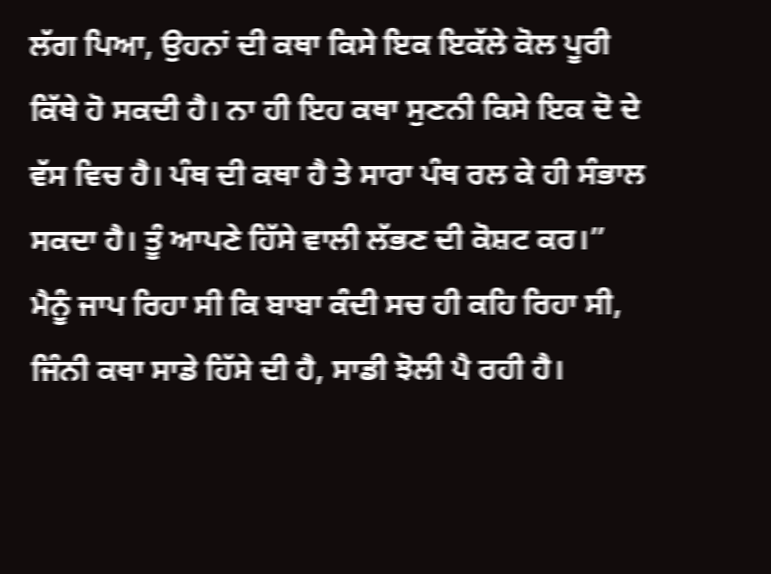ਲੱਗ ਪਿਆ, ਉਹਨਾਂ ਦੀ ਕਥਾ ਕਿਸੇ ਇਕ ਇਕੱਲੇ ਕੋਲ ਪੂਰੀ ਕਿੱਥੇ ਹੋ ਸਕਦੀ ਹੈ। ਨਾ ਹੀ ਇਹ ਕਥਾ ਸੁਣਨੀ ਕਿਸੇ ਇਕ ਦੋ ਦੇ ਵੱਸ ਵਿਚ ਹੈ। ਪੰਥ ਦੀ ਕਥਾ ਹੈ ਤੇ ਸਾਰਾ ਪੰਥ ਰਲ ਕੇ ਹੀ ਸੰਭਾਲ ਸਕਦਾ ਹੈ। ਤੂੰ ਆਪਣੇ ਹਿੱਸੇ ਵਾਲੀ ਲੱਭਣ ਦੀ ਕੋਸ਼ਟ ਕਰ।”
ਮੈਨੂੰ ਜਾਪ ਰਿਹਾ ਸੀ ਕਿ ਬਾਬਾ ਕੰਦੀ ਸਚ ਹੀ ਕਹਿ ਰਿਹਾ ਸੀ, ਜਿੰਨੀ ਕਥਾ ਸਾਡੇ ਹਿੱਸੇ ਦੀ ਹੈ, ਸਾਡੀ ਝੋਲੀ ਪੈ ਰਹੀ ਹੈ।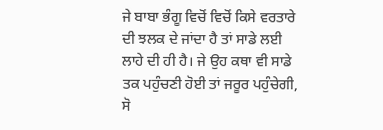ਜੇ ਬਾਬਾ ਭੰਗੂ ਵਿਚੋਂ ਵਿਚੋਂ ਕਿਸੇ ਵਰਤਾਰੇ ਦੀ ਝਲਕ ਦੇ ਜਾਂਦਾ ਹੈ ਤਾਂ ਸਾਡੇ ਲਈ ਲਾਹੇ ਦੀ ਹੀ ਹੈ। ਜੇ ਉਹ ਕਥਾ ਵੀ ਸਾਡੇ ਤਕ ਪਹੁੰਚਣੀ ਹੋਈ ਤਾਂ ਜਰੂਰ ਪਹੁੰਚੇਗੀ, ਸੋ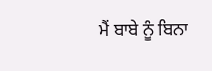ਮੈਂ ਬਾਬੇ ਨੂੰ ਬਿਨਾ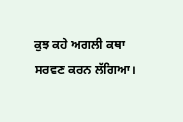ਕੁਝ ਕਹੇ ਅਗਲੀ ਕਥਾ ਸਰਵਣ ਕਰਨ ਲੱਗਿਆ।